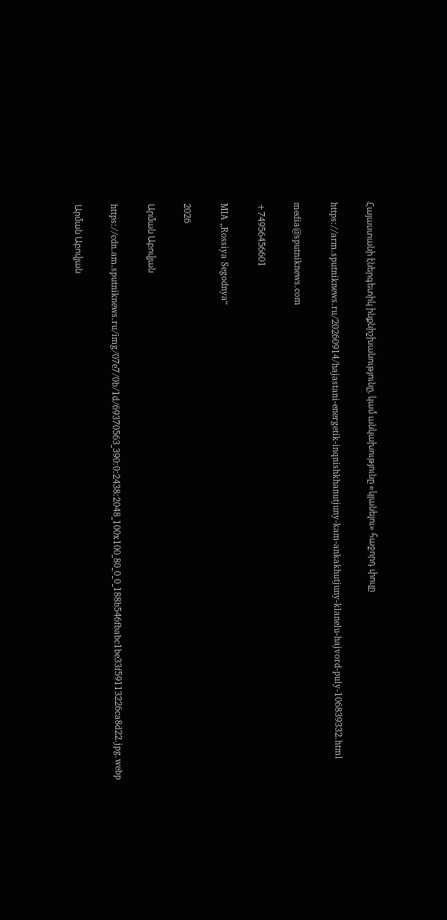Հայաստանի էներգետիկ ինքնիշխանությունը, կամ անկախությունը «կլանելու» հաջորդ փուլը

https://arm.sputniknews.ru/20260914/hajastani-energetik-inqnishkhanutjuny-kam-ankakhutjuny-klanelu-hajvord-puly-106839332.html

media@sputniknews.com

+74956456601

MIA „Rossiya Segodnya“

2026

Արման Աբովյան

https://cdn.am.sputniknews.ru/img/07e7/0b/1d/69370563_390:0:2438:2048_100x100_80_0_0_188b546fbabc1be33f59113226ca8d22.jpg.webp

Արման Աբովյան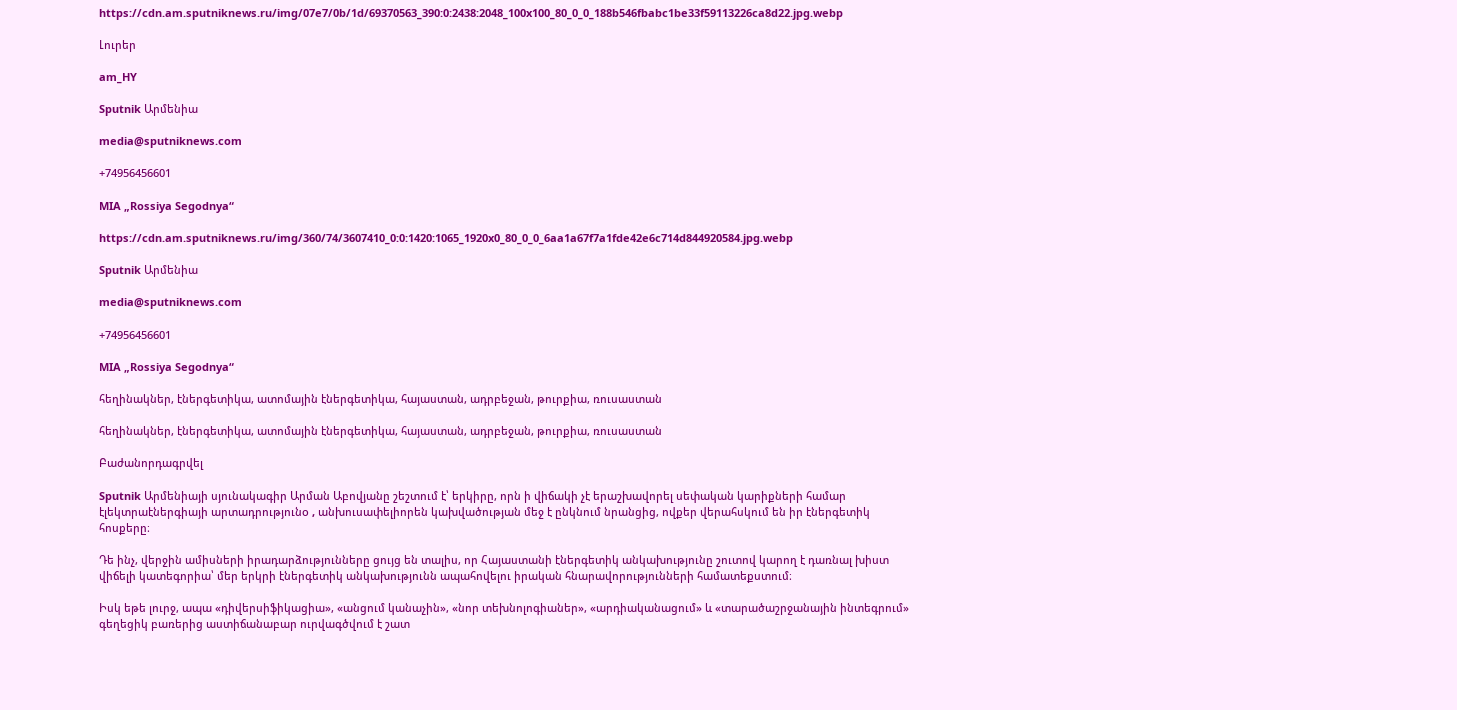https://cdn.am.sputniknews.ru/img/07e7/0b/1d/69370563_390:0:2438:2048_100x100_80_0_0_188b546fbabc1be33f59113226ca8d22.jpg.webp

Լուրեր

am_HY

Sputnik Արմենիա

media@sputniknews.com

+74956456601

MIA „Rossiya Segodnya“

https://cdn.am.sputniknews.ru/img/360/74/3607410_0:0:1420:1065_1920x0_80_0_0_6aa1a67f7a1fde42e6c714d844920584.jpg.webp

Sputnik Արմենիա

media@sputniknews.com

+74956456601

MIA „Rossiya Segodnya“

հեղինակներ, էներգետիկա, ատոմային էներգետիկա, հայաստան, ադրբեջան, թուրքիա, ռուսաստան

հեղինակներ, էներգետիկա, ատոմային էներգետիկա, հայաստան, ադրբեջան, թուրքիա, ռուսաստան

Բաժանորդագրվել

Sputnik Արմենիայի սյունակագիր Արման Աբովյանը շեշտում է՝ երկիրը, որն ի վիճակի չէ երաշխավորել սեփական կարիքների համար էլեկտրաէներգիայի արտադրությունo , անխուսափելիորեն կախվածության մեջ է ընկնում նրանցից, ովքեր վերահսկում են իր էներգետիկ հոսքերը։

Դե ինչ, վերջին ամիսների իրադարձությունները ցույց են տալիս, որ Հայաստանի էներգետիկ անկախությունը շուտով կարող է դառնալ խիստ վիճելի կատեգորիա՝ մեր երկրի էներգետիկ անկախությունն ապահովելու իրական հնարավորությունների համատեքստում։

Իսկ եթե լուրջ, ապա «դիվերսիֆիկացիա», «անցում կանաչին», «նոր տեխնոլոգիաներ», «արդիականացում» և «տարածաշրջանային ինտեգրում» գեղեցիկ բառերից աստիճանաբար ուրվագծվում է շատ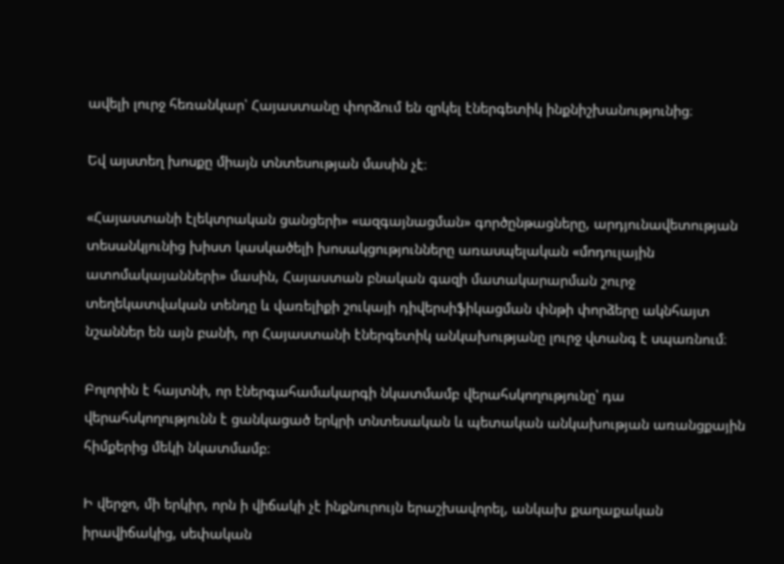ավելի լուրջ հեռանկար՝ Հայաստանը փորձում են զրկել էներգետիկ ինքնիշխանությունից։

Եվ այստեղ խոսքը միայն տնտեսության մասին չէ։

«Հայաստանի էլեկտրական ցանցերի» «ազգայնացման» գործընթացները, արդյունավետության տեսանկյունից խիստ կասկածելի խոսակցությունները առասպելական «մոդուլային ատոմակայանների» մասին, Հայաստան բնական գազի մատակարարման շուրջ տեղեկատվական տենդը և վառելիքի շուկայի դիվերսիֆիկացման փնթի փորձերը ակնհայտ նշաններ են այն բանի, որ Հայաստանի էներգետիկ անկախությանը լուրջ վտանգ է սպառնում։

Բոլորին է հայտնի, որ էներգահամակարգի նկատմամբ վերահսկողությունը՝ դա վերահսկողությունն է ցանկացած երկրի տնտեսական և պետական անկախության առանցքային հիմքերից մեկի նկատմամբ։

Ի վերջո, մի երկիր, որն ի վիճակի չէ ինքնուրույն երաշխավորել, անկախ քաղաքական իրավիճակից, սեփական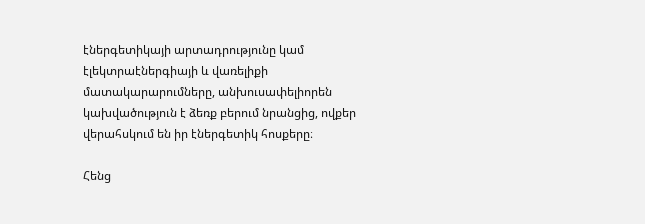էներգետիկայի արտադրությունը կամ էլեկտրաէներգիայի և վառելիքի մատակարարումները, անխուսափելիորեն կախվածություն է ձեռք բերում նրանցից, ովքեր վերահսկում են իր էներգետիկ հոսքերը։

Հենց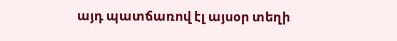այդ պատճառով էլ այսօր տեղի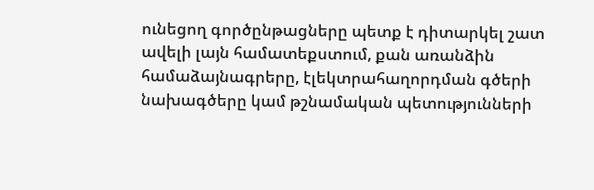ունեցող գործընթացները պետք է դիտարկել շատ ավելի լայն համատեքստում, քան առանձին համաձայնագրերը, էլեկտրահաղորդման գծերի նախագծերը կամ թշնամական պետությունների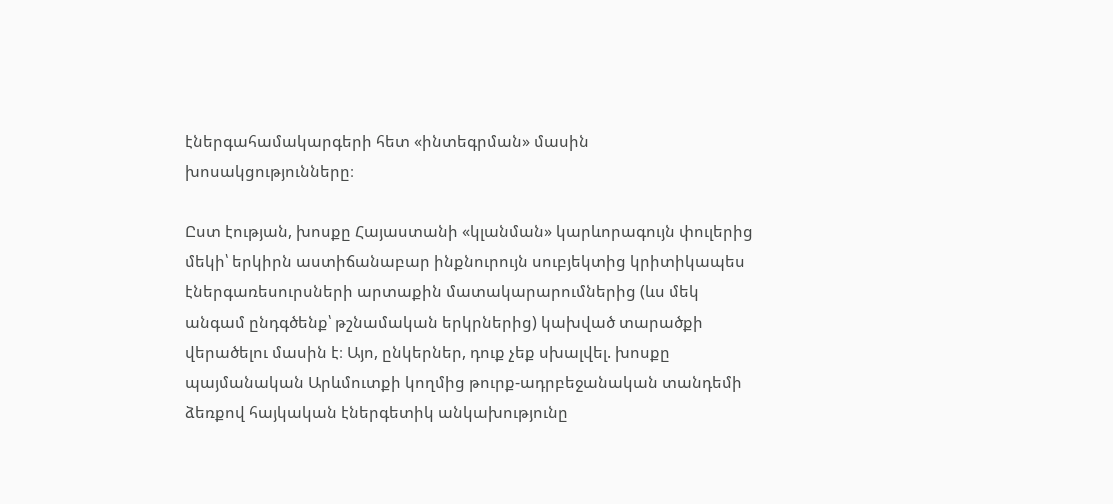էներգահամակարգերի հետ «ինտեգրման» մասին խոսակցությունները։

Ըստ էության, խոսքը Հայաստանի «կլանման» կարևորագույն փուլերից մեկի՝ երկիրն աստիճանաբար ինքնուրույն սուբյեկտից կրիտիկապես էներգառեսուրսների արտաքին մատակարարումներից (ևս մեկ անգամ ընդգծենք՝ թշնամական երկրներից) կախված տարածքի վերածելու մասին է։ Այո, ընկերներ, դուք չեք սխալվել. խոսքը պայմանական Արևմուտքի կողմից թուրք-ադրբեջանական տանդեմի ձեռքով հայկական էներգետիկ անկախությունը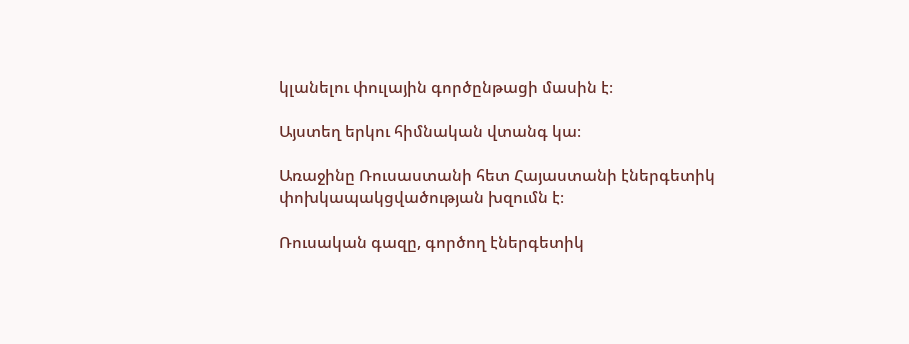կլանելու փուլային գործընթացի մասին է։

Այստեղ երկու հիմնական վտանգ կա։

Առաջինը Ռուսաստանի հետ Հայաստանի էներգետիկ փոխկապակցվածության խզումն է։

Ռուսական գազը, գործող էներգետիկ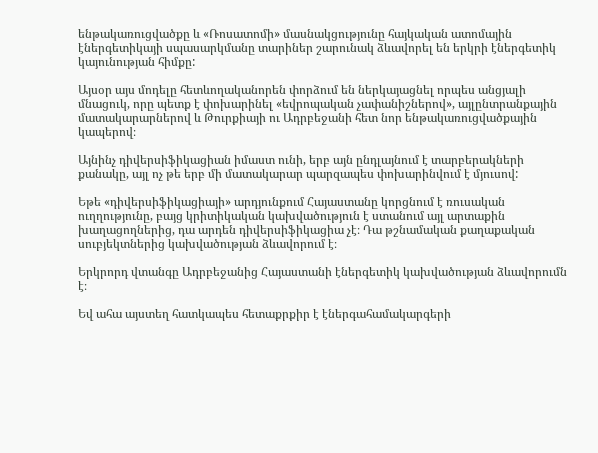ենթակառուցվածքը և «Ռոսատոմի» մասնակցությունը հայկական ատոմային էներգետիկայի սպասարկմանը տարիներ շարունակ ձևավորել են երկրի էներգետիկ կայունության հիմքը:

Այսօր այս մոդելը հետևողականորեն փորձում են ներկայացնել որպես անցյալի մնացուկ, որը պետք է փոխարինել «եվրոպական չափանիշներով», այլընտրանքային մատակարարներով և Թուրքիայի ու Ադրբեջանի հետ նոր ենթակառուցվածքային կապերով։

Այնինչ դիվերսիֆիկացիան իմաստ ունի, երբ այն ընդլայնում է տարբերակների քանակը, այլ ոչ թե երբ մի մատակարար պարզապես փոխարինվում է մյուսով:

Եթե «դիվերսիֆիկացիայի» արդյունքում Հայաստանը կորցնում է ռուսական ուղղությունը, բայց կրիտիկական կախվածություն է ստանում այլ արտաքին խաղացողներից, դա արդեն դիվերսիֆիկացիա չէ։ Դա թշնամական քաղաքական սուբյեկտներից կախվածության ձևավորում է։

Երկրորդ վտանգը Ադրբեջանից Հայաստանի էներգետիկ կախվածության ձևավորումն է։

Եվ ահա այստեղ հատկապես հետաքրքիր է էներգահամակարգերի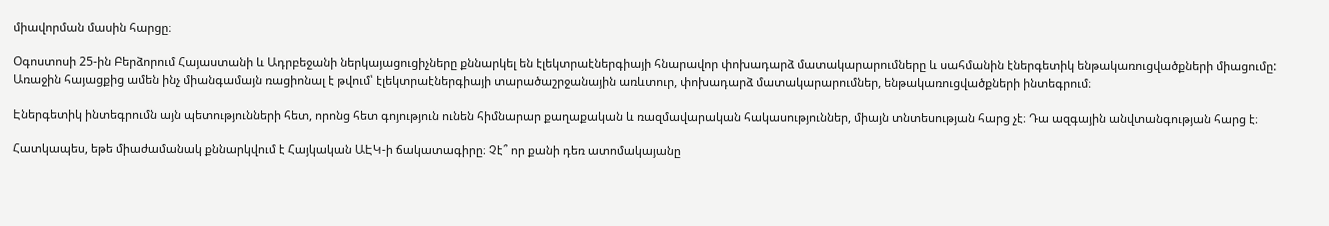միավորման մասին հարցը։

Օգոստոսի 25-ին Բերձորում Հայաստանի և Ադրբեջանի ներկայացուցիչները քննարկել են էլեկտրաէներգիայի հնարավոր փոխադարձ մատակարարումները և սահմանին էներգետիկ ենթակառուցվածքների միացումը: Առաջին հայացքից ամեն ինչ միանգամայն ռացիոնալ է թվում՝ էլեկտրաէներգիայի տարածաշրջանային առևտուր, փոխադարձ մատակարարումներ, ենթակառուցվածքների ինտեգրում։

Էներգետիկ ինտեգրումն այն պետությունների հետ, որոնց հետ գոյություն ունեն հիմնարար քաղաքական և ռազմավարական հակասություններ, միայն տնտեսության հարց չէ։ Դա ազգային անվտանգության հարց է։

Հատկապես, եթե միաժամանակ քննարկվում է Հայկական ԱԷԿ-ի ճակատագիրը։ Չէ՞ որ քանի դեռ ատոմակայանը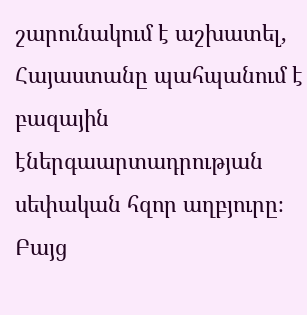շարունակում է աշխատել, Հայաստանը պահպանում է բազային էներգաարտադրության սեփական հզոր աղբյուրը։ Բայց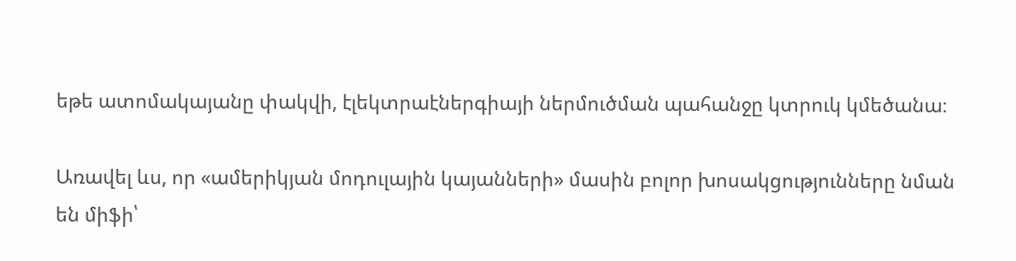եթե ատոմակայանը փակվի, էլեկտրաէներգիայի ներմուծման պահանջը կտրուկ կմեծանա։

Առավել ևս, որ «ամերիկյան մոդուլային կայանների» մասին բոլոր խոսակցությունները նման են միֆի՝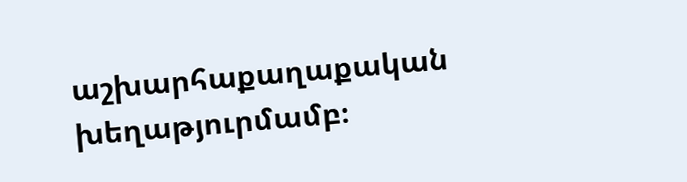աշխարհաքաղաքական խեղաթյուրմամբ։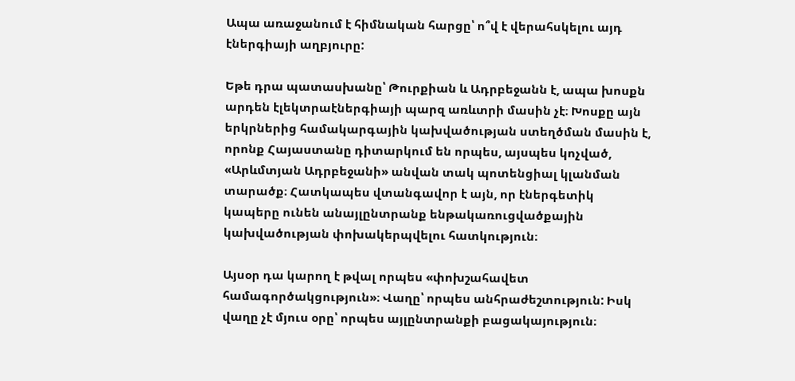Ապա առաջանում է հիմնական հարցը՝ ո՞վ է վերահսկելու այդ էներգիայի աղբյուրը:

Եթե դրա պատասխանը՝ Թուրքիան և Ադրբեջանն է, ապա խոսքն արդեն էլեկտրաէներգիայի պարզ առևտրի մասին չէ։ Խոսքը այն երկրներից համակարգային կախվածության ստեղծման մասին է, որոնք Հայաստանը դիտարկում են որպես, այսպես կոչված, «Արևմտյան Ադրբեջանի» անվան տակ պոտենցիալ կլանման տարածք։ Հատկապես վտանգավոր է այն, որ էներգետիկ կապերը ունեն անայլընտրանք ենթակառուցվածքային կախվածության փոխակերպվելու հատկություն։

Այսօր դա կարող է թվալ որպես «փոխշահավետ համագործակցություն»։ Վաղը՝ որպես անհրաժեշտություն: Իսկ վաղը չէ մյուս օրը՝ որպես այլընտրանքի բացակայություն։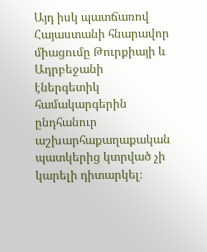Այդ իսկ պատճառով Հայաստանի հնարավոր միացումը Թուրքիայի և Ադրբեջանի էներգետիկ համակարգերին ընդհանուր աշխարհաքաղաքական պատկերից կտրված չի կարելի դիտարկել։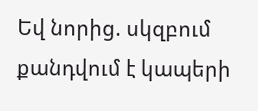Եվ նորից. սկզբում քանդվում է կապերի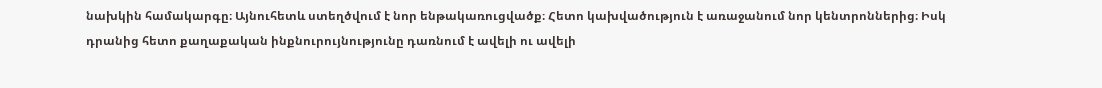նախկին համակարգը։ Այնուհետև ստեղծվում է նոր ենթակառուցվածք։ Հետո կախվածություն է առաջանում նոր կենտրոններից։ Իսկ դրանից հետո քաղաքական ինքնուրույնությունը դառնում է ավելի ու ավելի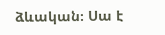ձևական։ Սա է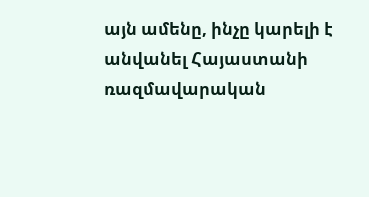այն ամենը, ինչը կարելի է անվանել Հայաստանի ռազմավարական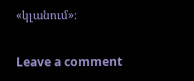«կլանում»։

Leave a comment